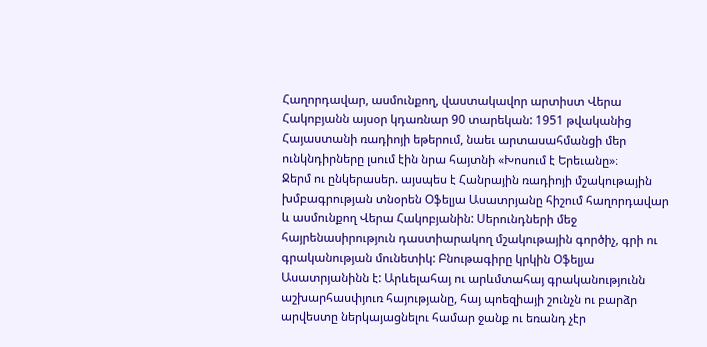Հաղորդավար, ասմունքող, վաստակավոր արտիստ Վերա Հակոբյանն այսօր կդառնար 90 տարեկան: 1951 թվականից Հայաստանի ռադիոյի եթերում, նաեւ արտասահմանցի մեր ունկնդիրները լսում էին նրա հայտնի «Խոսում է Երեւանը»։
Ջերմ ու ընկերասեր. այսպես է Հանրային ռադիոյի մշակութային խմբագրության տնօրեն Օֆելյա Ասատրյանը հիշում հաղորդավար և ասմունքող Վերա Հակոբյանին: Սերունդների մեջ հայրենասիրություն դաստիարակող մշակութային գործիչ, գրի ու գրականության մունետիկ: Բնութագիրը կրկին Օֆելյա Ասատրյանինն է: Արևելահայ ու արևմտահայ գրականությունն աշխարհասփյուռ հայությանը, հայ պոեզիայի շունչն ու բարձր արվեստը ներկայացնելու համար ջանք ու եռանդ չէր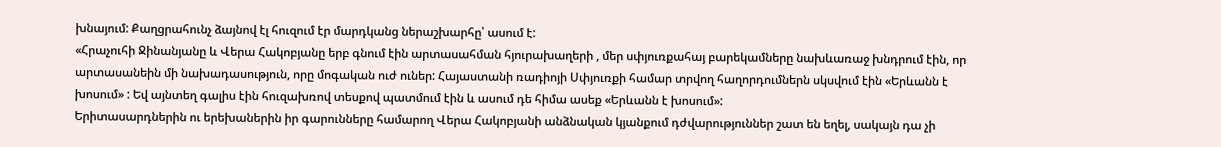խնայում: Քաղցրահունչ ձայնով էլ հուզում էր մարդկանց ներաշխարհը՝ ասում է:
«Հրաչուհի Ջինանյանը և Վերա Հակոբյանը երբ գնում էին արտասահման հյուրախաղերի , մեր սփյուռքահայ բարեկամները նախևառաջ խնդրում էին, որ արտասանեին մի նախադասություն, որը մոգական ուժ ուներ: Հայաստանի ռադիոյի Սփյուռքի համար տրվող հաղորդումներն սկսվում էին «Երևանն է խոսում» : Եվ այնտեղ գալիս էին հուզախռով տեսքով պատմում էին և ասում դե հիմա ասեք «Երևանն է խոսում»:
Երիտասարդներին ու երեխաներին իր գարունները համարող Վերա Հակոբյանի անձնական կյանքում դժվարություններ շատ են եղել, սակայն դա չի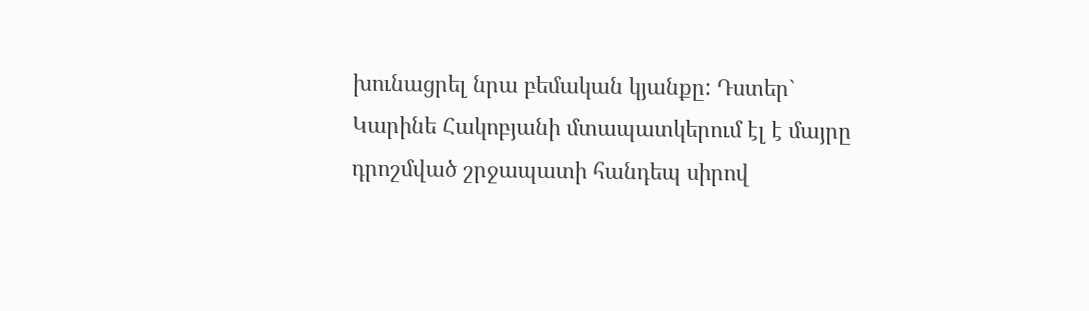խունացրել նրա բեմական կյանքը: Դստեր` Կարինե Հակոբյանի մտապատկերում էլ է մայրը դրոշմված շրջապատի հանդեպ սիրով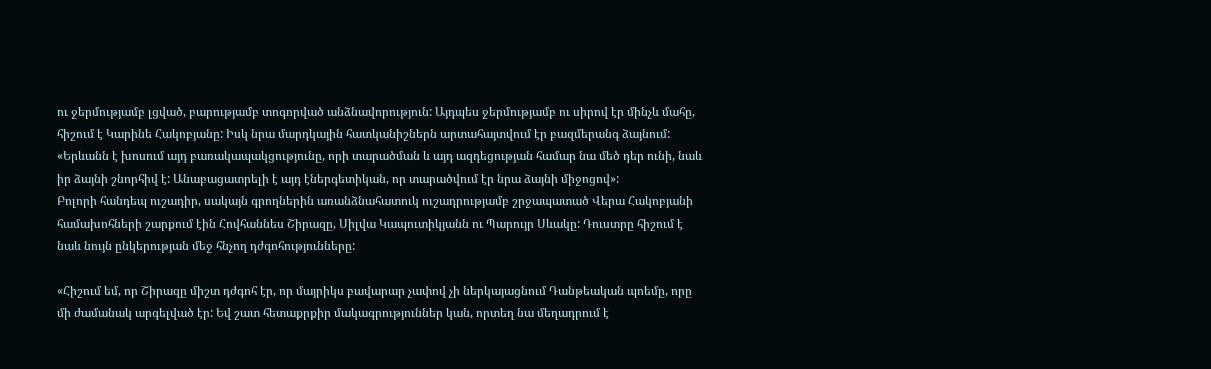ու ջերմությամբ լցված, բարությամբ տոգորված անձնավորություն: Այդպես ջերմությամբ ու սիրով էր մինչև մահը, հիշում է Կարինե Հակոբյանը: Իսկ նրա մարդկային հատկանիշներն արտահայտվում էր բազմերանգ ձայնում:
«Երևանն է խոսում այդ բառակապակցությունը, որի տարածման և այդ ազդեցության համար նա մեծ դեր ունի, նաև իր ձայնի շնորհիվ է: Անաբացատրելի է այդ էներգետիկան, որ տարածվում էր նրա ձայնի միջոցով»:
Բոլորի հանդեպ ուշադիր, սակայն գրողներին առանձնահատուկ ուշադրությամբ շրջապատած Վերա Հակոբյանի համախոհների շարքում էին Հովհաննես Շիրազը, Սիլվա Կապուտիկյանն ու Պարույր Սևակը: Դուստրը հիշում է նաև նույն ընկերության մեջ հնչող դժգոհությունները:

«Հիշում եմ, որ Շիրազը միշտ դժգոհ էր, որ մայրիկս բավարար չափով չի ներկայացնում Դանթեական պոեմը, որը մի ժամանակ արգելված էր: Եվ շատ հետաքրքիր մակագրություններ կան, որտեղ նա մեղադրում է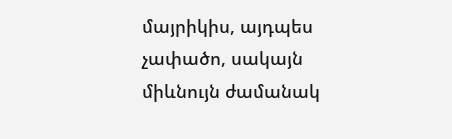մայրիկիս, այդպես չափածո, սակայն միևնույն ժամանակ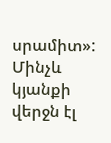սրամիտ»:
Մինչև կյանքի վերջն էլ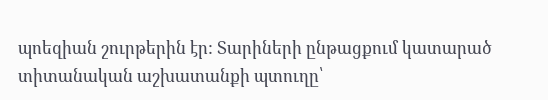պոեզիան շուրթերին էր: Տարիների ընթացքում կատարած տիտանական աշխատանքի պտուղը՝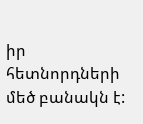իր հետնորդների մեծ բանակն է: